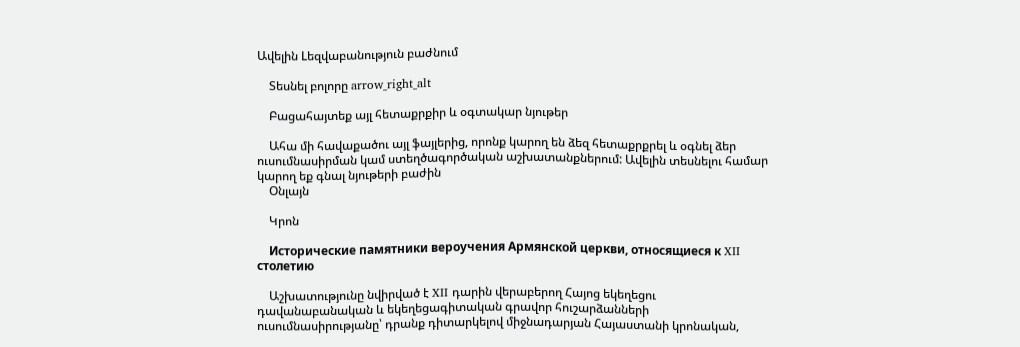Ավելին Lեզվաբանություն բաժնում

    Տեսնել բոլորը arrow_right_alt

    Բացահայտեք այլ հետաքրքիր և օգտակար նյութեր

    Ահա մի հավաքածու այլ ֆայլերից, որոնք կարող են ձեզ հետաքրքրել և օգնել ձեր ուսումնասիրման կամ ստեղծագործական աշխատանքներում: Ավելին տեսնելու համար կարող եք գնալ նյութերի բաժին
    Օնլայն

    Կրոն

    Исторические памятники вероучения Армянской церкви, относящиеся к XII столетию

    Աշխատությունը նվիրված է XII դարին վերաբերող Հայոց եկեղեցու դավանաբանական և եկեղեցագիտական գրավոր հուշարձանների ուսումնասիրությանը՝ դրանք դիտարկելով միջնադարյան Հայաստանի կրոնական,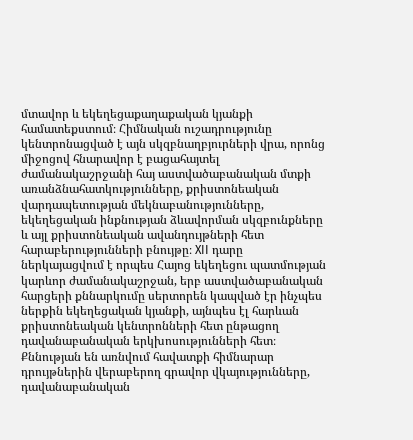մտավոր և եկեղեցաքաղաքական կյանքի համատեքստում։ Հիմնական ուշադրությունը կենտրոնացված է այն սկզբնաղբյուրների վրա, որոնց միջոցով հնարավոր է բացահայտել ժամանակաշրջանի հայ աստվածաբանական մտքի առանձնահատկությունները, քրիստոնեական վարդապետության մեկնաբանությունները, եկեղեցական ինքնության ձևավորման սկզբունքները և այլ քրիստոնեական ավանդույթների հետ հարաբերությունների բնույթը։ XII դարը ներկայացվում է որպես Հայոց եկեղեցու պատմության կարևոր ժամանակաշրջան, երբ աստվածաբանական հարցերի քննարկումը սերտորեն կապված էր ինչպես ներքին եկեղեցական կյանքի, այնպես էլ հարևան քրիստոնեական կենտրոնների հետ ընթացող դավանաբանական երկխոսությունների հետ։ Քննության են առնվում հավատքի հիմնարար դրույթներին վերաբերող գրավոր վկայությունները, դավանաբանական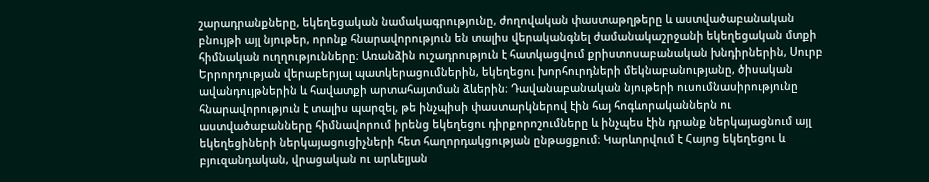շարադրանքները, եկեղեցական նամակագրությունը, ժողովական փաստաթղթերը և աստվածաբանական բնույթի այլ նյութեր, որոնք հնարավորություն են տալիս վերականգնել ժամանակաշրջանի եկեղեցական մտքի հիմնական ուղղությունները։ Առանձին ուշադրություն է հատկացվում քրիստոսաբանական խնդիրներին, Սուրբ Երրորդության վերաբերյալ պատկերացումներին, եկեղեցու խորհուրդների մեկնաբանությանը, ծիսական ավանդույթներին և հավատքի արտահայտման ձևերին։ Դավանաբանական նյութերի ուսումնասիրությունը հնարավորություն է տալիս պարզել, թե ինչպիսի փաստարկներով էին հայ հոգևորականներն ու աստվածաբանները հիմնավորում իրենց եկեղեցու դիրքորոշումները և ինչպես էին դրանք ներկայացնում այլ եկեղեցիների ներկայացուցիչների հետ հաղորդակցության ընթացքում։ Կարևորվում է Հայոց եկեղեցու և բյուզանդական, վրացական ու արևելյան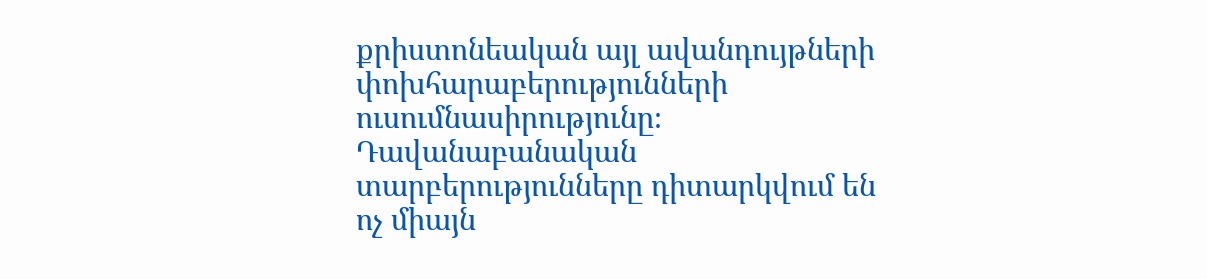քրիստոնեական այլ ավանդույթների փոխհարաբերությունների ուսումնասիրությունը։ Դավանաբանական տարբերությունները դիտարկվում են ոչ միայն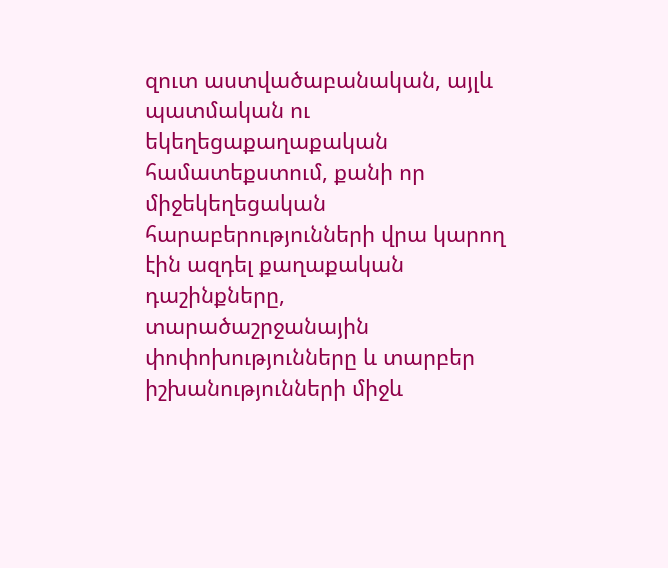զուտ աստվածաբանական, այլև պատմական ու եկեղեցաքաղաքական համատեքստում, քանի որ միջեկեղեցական հարաբերությունների վրա կարող էին ազդել քաղաքական դաշինքները, տարածաշրջանային փոփոխությունները և տարբեր իշխանությունների միջև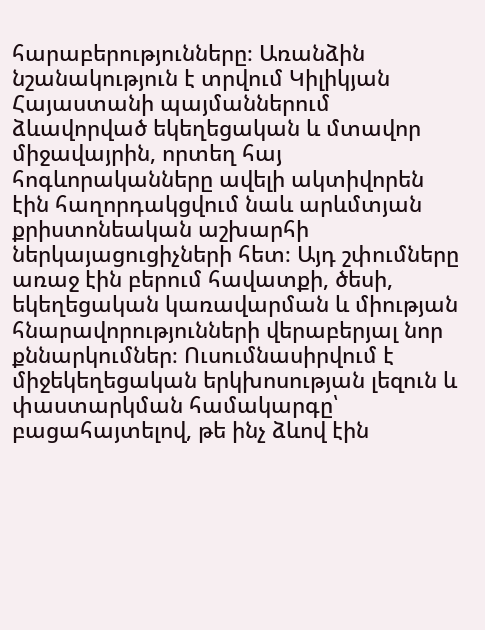հարաբերությունները։ Առանձին նշանակություն է տրվում Կիլիկյան Հայաստանի պայմաններում ձևավորված եկեղեցական և մտավոր միջավայրին, որտեղ հայ հոգևորականները ավելի ակտիվորեն էին հաղորդակցվում նաև արևմտյան քրիստոնեական աշխարհի ներկայացուցիչների հետ։ Այդ շփումները առաջ էին բերում հավատքի, ծեսի, եկեղեցական կառավարման և միության հնարավորությունների վերաբերյալ նոր քննարկումներ։ Ուսումնասիրվում է միջեկեղեցական երկխոսության լեզուն և փաստարկման համակարգը՝ բացահայտելով, թե ինչ ձևով էին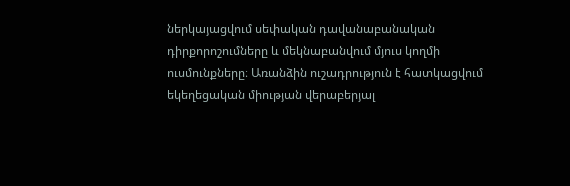ներկայացվում սեփական դավանաբանական դիրքորոշումները և մեկնաբանվում մյուս կողմի ուսմունքները։ Առանձին ուշադրություն է հատկացվում եկեղեցական միության վերաբերյալ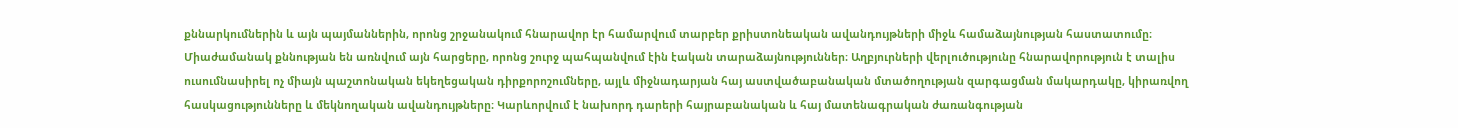քննարկումներին և այն պայմաններին, որոնց շրջանակում հնարավոր էր համարվում տարբեր քրիստոնեական ավանդույթների միջև համաձայնության հաստատումը։ Միաժամանակ քննության են առնվում այն հարցերը, որոնց շուրջ պահպանվում էին էական տարաձայնություններ։ Աղբյուրների վերլուծությունը հնարավորություն է տալիս ուսումնասիրել ոչ միայն պաշտոնական եկեղեցական դիրքորոշումները, այլև միջնադարյան հայ աստվածաբանական մտածողության զարգացման մակարդակը, կիրառվող հասկացությունները և մեկնողական ավանդույթները։ Կարևորվում է նախորդ դարերի հայրաբանական և հայ մատենագրական ժառանգության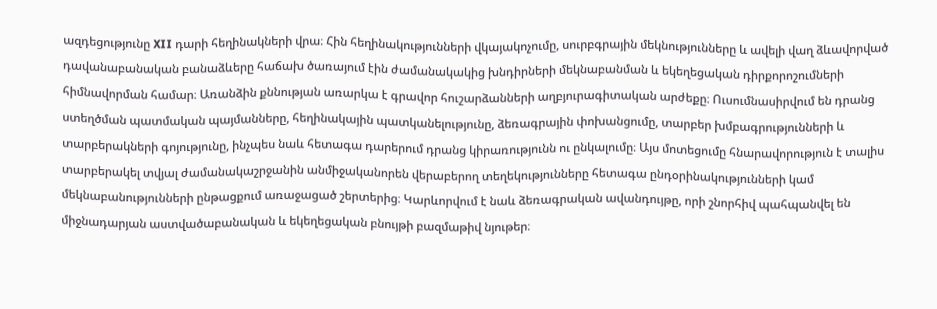ազդեցությունը XII դարի հեղինակների վրա։ Հին հեղինակությունների վկայակոչումը, սուրբգրային մեկնությունները և ավելի վաղ ձևավորված դավանաբանական բանաձևերը հաճախ ծառայում էին ժամանակակից խնդիրների մեկնաբանման և եկեղեցական դիրքորոշումների հիմնավորման համար։ Առանձին քննության առարկա է գրավոր հուշարձանների աղբյուրագիտական արժեքը։ Ուսումնասիրվում են դրանց ստեղծման պատմական պայմանները, հեղինակային պատկանելությունը, ձեռագրային փոխանցումը, տարբեր խմբագրությունների և տարբերակների գոյությունը, ինչպես նաև հետագա դարերում դրանց կիրառությունն ու ընկալումը։ Այս մոտեցումը հնարավորություն է տալիս տարբերակել տվյալ ժամանակաշրջանին անմիջականորեն վերաբերող տեղեկությունները հետագա ընդօրինակությունների կամ մեկնաբանությունների ընթացքում առաջացած շերտերից։ Կարևորվում է նաև ձեռագրական ավանդույթը, որի շնորհիվ պահպանվել են միջնադարյան աստվածաբանական և եկեղեցական բնույթի բազմաթիվ նյութեր։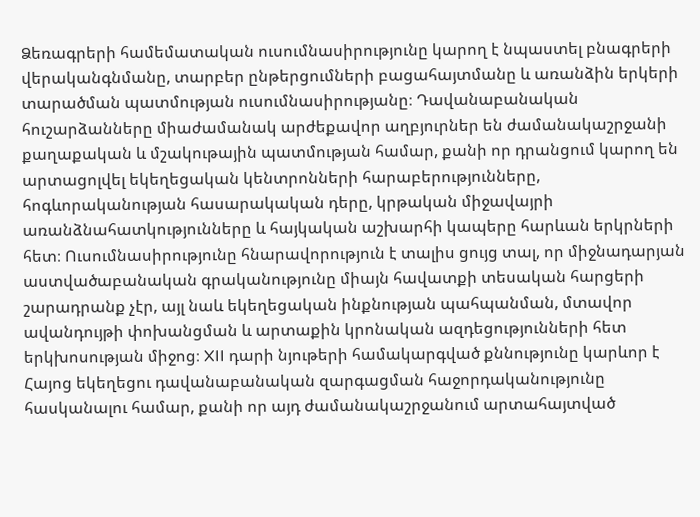Ձեռագրերի համեմատական ուսումնասիրությունը կարող է նպաստել բնագրերի վերականգնմանը, տարբեր ընթերցումների բացահայտմանը և առանձին երկերի տարածման պատմության ուսումնասիրությանը։ Դավանաբանական հուշարձանները միաժամանակ արժեքավոր աղբյուրներ են ժամանակաշրջանի քաղաքական և մշակութային պատմության համար, քանի որ դրանցում կարող են արտացոլվել եկեղեցական կենտրոնների հարաբերությունները, հոգևորականության հասարակական դերը, կրթական միջավայրի առանձնահատկությունները և հայկական աշխարհի կապերը հարևան երկրների հետ։ Ուսումնասիրությունը հնարավորություն է տալիս ցույց տալ, որ միջնադարյան աստվածաբանական գրականությունը միայն հավատքի տեսական հարցերի շարադրանք չէր, այլ նաև եկեղեցական ինքնության պահպանման, մտավոր ավանդույթի փոխանցման և արտաքին կրոնական ազդեցությունների հետ երկխոսության միջոց։ XII դարի նյութերի համակարգված քննությունը կարևոր է Հայոց եկեղեցու դավանաբանական զարգացման հաջորդականությունը հասկանալու համար, քանի որ այդ ժամանակաշրջանում արտահայտված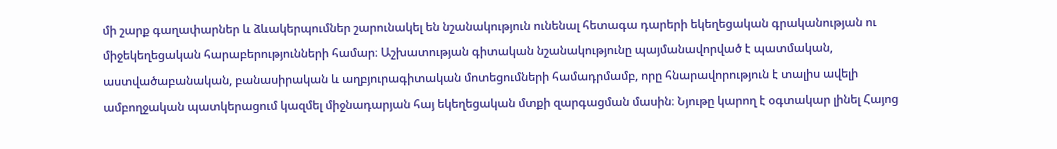մի շարք գաղափարներ և ձևակերպումներ շարունակել են նշանակություն ունենալ հետագա դարերի եկեղեցական գրականության ու միջեկեղեցական հարաբերությունների համար։ Աշխատության գիտական նշանակությունը պայմանավորված է պատմական, աստվածաբանական, բանասիրական և աղբյուրագիտական մոտեցումների համադրմամբ, որը հնարավորություն է տալիս ավելի ամբողջական պատկերացում կազմել միջնադարյան հայ եկեղեցական մտքի զարգացման մասին։ Նյութը կարող է օգտակար լինել Հայոց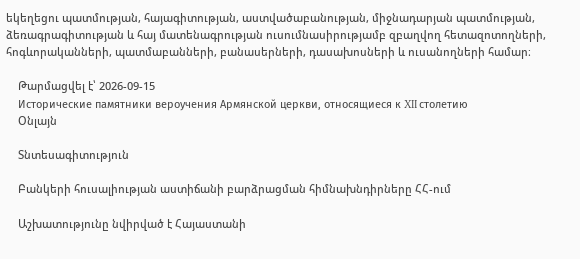եկեղեցու պատմության, հայագիտության, աստվածաբանության, միջնադարյան պատմության, ձեռագրագիտության և հայ մատենագրության ուսումնասիրությամբ զբաղվող հետազոտողների, հոգևորականների, պատմաբանների, բանասերների, դասախոսների և ուսանողների համար։

    Թարմացվել է՝ 2026-09-15
    Исторические памятники вероучения Армянской церкви, относящиеся к XII столетию
    Օնլայն

    Տնտեսագիտություն

    Բանկերի հուսալիության աստիճանի բարձրացման հիմնախնդիրները ՀՀ-ում

    Աշխատությունը նվիրված է Հայաստանի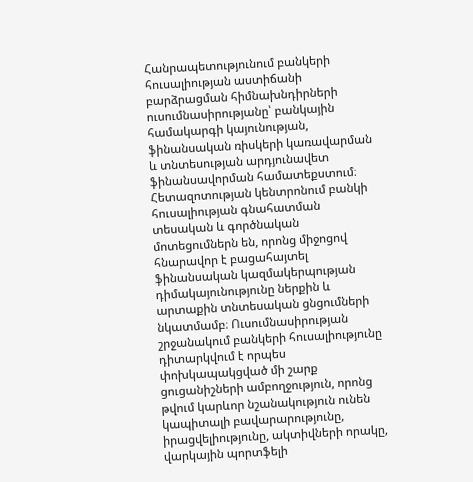Հանրապետությունում բանկերի հուսալիության աստիճանի բարձրացման հիմնախնդիրների ուսումնասիրությանը՝ բանկային համակարգի կայունության, ֆինանսական ռիսկերի կառավարման և տնտեսության արդյունավետ ֆինանսավորման համատեքստում։ Հետազոտության կենտրոնում բանկի հուսալիության գնահատման տեսական և գործնական մոտեցումներն են, որոնց միջոցով հնարավոր է բացահայտել ֆինանսական կազմակերպության դիմակայունությունը ներքին և արտաքին տնտեսական ցնցումների նկատմամբ։ Ուսումնասիրության շրջանակում բանկերի հուսալիությունը դիտարկվում է որպես փոխկապակցված մի շարք ցուցանիշների ամբողջություն, որոնց թվում կարևոր նշանակություն ունեն կապիտալի բավարարությունը, իրացվելիությունը, ակտիվների որակը, վարկային պորտֆելի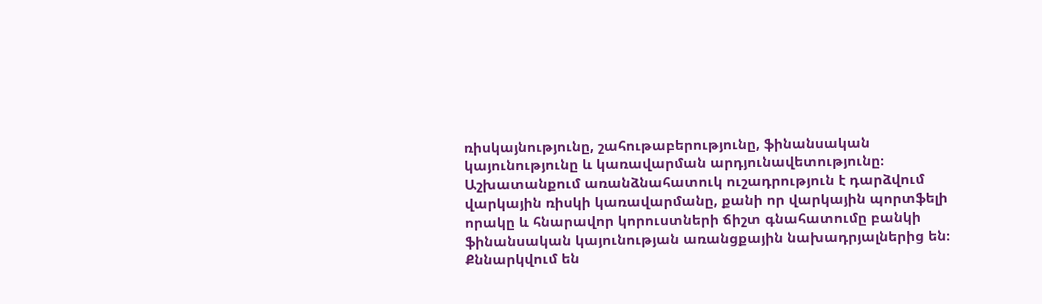ռիսկայնությունը, շահութաբերությունը, ֆինանսական կայունությունը և կառավարման արդյունավետությունը։ Աշխատանքում առանձնահատուկ ուշադրություն է դարձվում վարկային ռիսկի կառավարմանը, քանի որ վարկային պորտֆելի որակը և հնարավոր կորուստների ճիշտ գնահատումը բանկի ֆինանսական կայունության առանցքային նախադրյալներից են։ Քննարկվում են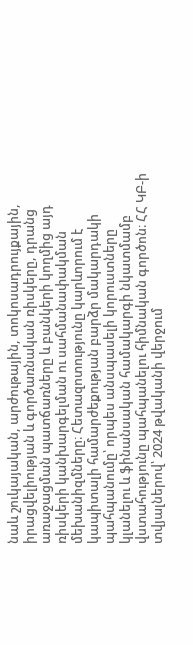նաև շուկայական, արժութային, տոկոսադրույքային, իրացվելիության և գործառնական ռիսկերը, դրանց առաջացման պատճառները և բանկերի կողմից այդ ռիսկերի կանխարգելման ու սահմանափակման մեխանիզմները։ Հետազոտությունը կարևորում է կապիտալի համարժեքության բարձր մակարդակի պահպանումը՝ որպես անսպասելի կորուստները կլանելու և ֆինանսական համակարգի նկատմամբ վստահությունը պահպանելու հիմնական գործոն։ ՀՀ ԿԲ-ի տվյալներով՝ 2024 թվականի վերջում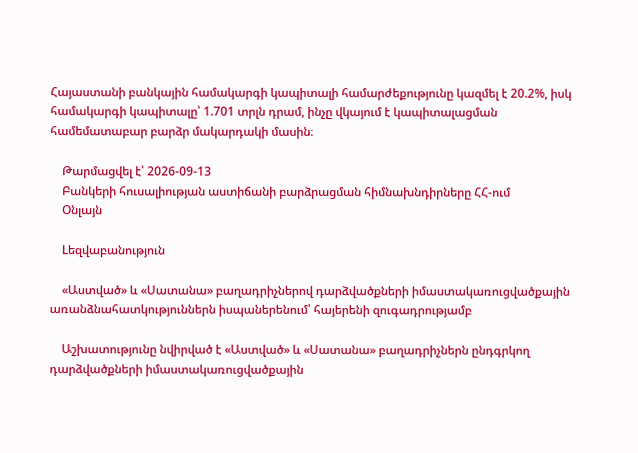Հայաստանի բանկային համակարգի կապիտալի համարժեքությունը կազմել է 20.2%, իսկ համակարգի կապիտալը՝ 1.701 տրլն դրամ, ինչը վկայում է կապիտալացման համեմատաբար բարձր մակարդակի մասին։

    Թարմացվել է՝ 2026-09-13
    Բանկերի հուսալիության աստիճանի բարձրացման հիմնախնդիրները ՀՀ-ում
    Օնլայն

    Lեզվաբանություն

    «Աստված» և «Սատանա» բաղադրիչներով դարձվածքների իմաստակառուցվածքային առանձնահատկություններն իսպաներենում՝ հայերենի զուգադրությամբ

    Աշխատությունը նվիրված է «Աստված» և «Սատանա» բաղադրիչներն ընդգրկող դարձվածքների իմաստակառուցվածքային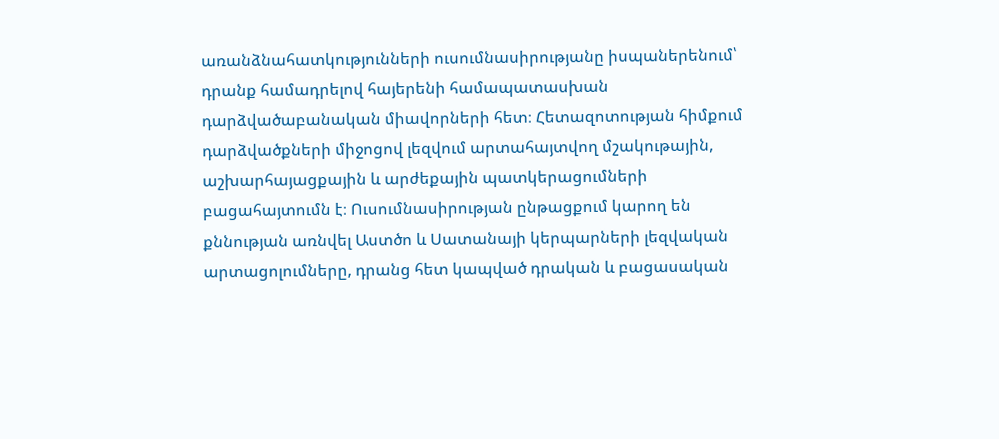առանձնահատկությունների ուսումնասիրությանը իսպաներենում՝ դրանք համադրելով հայերենի համապատասխան դարձվածաբանական միավորների հետ։ Հետազոտության հիմքում դարձվածքների միջոցով լեզվում արտահայտվող մշակութային, աշխարհայացքային և արժեքային պատկերացումների բացահայտումն է։ Ուսումնասիրության ընթացքում կարող են քննության առնվել Աստծո և Սատանայի կերպարների լեզվական արտացոլումները, դրանց հետ կապված դրական և բացասական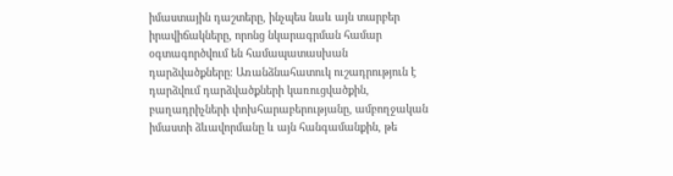իմաստային դաշտերը, ինչպես նաև այն տարբեր իրավիճակները, որոնց նկարագրման համար օգտագործվում են համապատասխան դարձվածքները։ Առանձնահատուկ ուշադրություն է դարձվում դարձվածքների կառուցվածքին, բաղադրիչների փոխհարաբերությանը, ամբողջական իմաստի ձևավորմանը և այն հանգամանքին, թե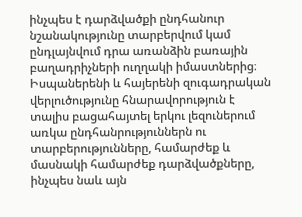ինչպես է դարձվածքի ընդհանուր նշանակությունը տարբերվում կամ ընդլայնվում դրա առանձին բառային բաղադրիչների ուղղակի իմաստներից։ Իսպաներենի և հայերենի զուգադրական վերլուծությունը հնարավորություն է տալիս բացահայտել երկու լեզուներում առկա ընդհանրություններն ու տարբերությունները, համարժեք և մասնակի համարժեք դարձվածքները, ինչպես նաև այն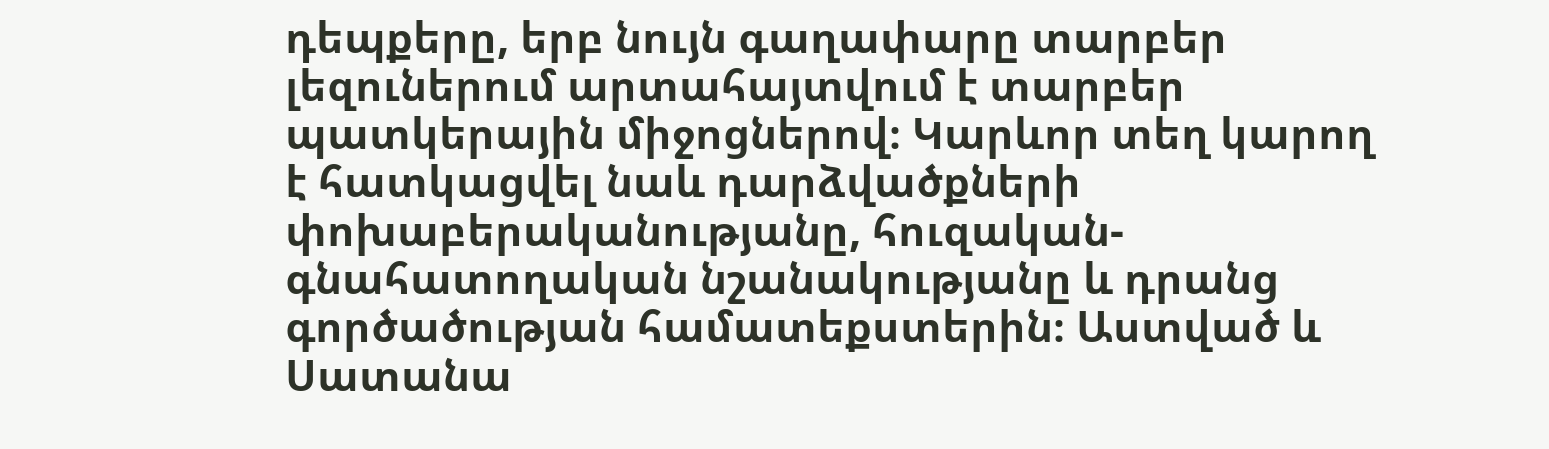դեպքերը, երբ նույն գաղափարը տարբեր լեզուներում արտահայտվում է տարբեր պատկերային միջոցներով։ Կարևոր տեղ կարող է հատկացվել նաև դարձվածքների փոխաբերականությանը, հուզական-գնահատողական նշանակությանը և դրանց գործածության համատեքստերին։ Աստված և Սատանա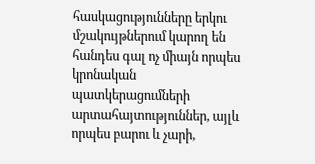հասկացությունները երկու մշակույթներում կարող են հանդես գալ ոչ միայն որպես կրոնական պատկերացումների արտահայտություններ, այլև որպես բարու և չարի,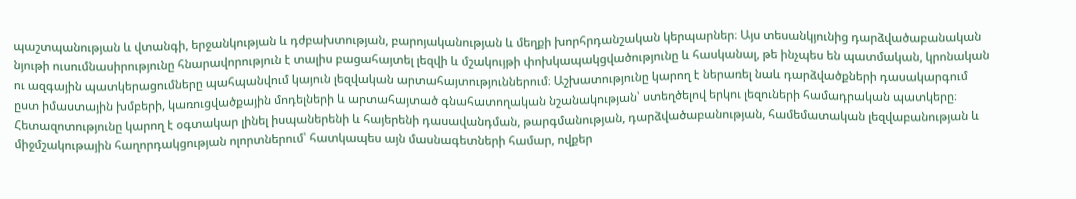պաշտպանության և վտանգի, երջանկության և դժբախտության, բարոյականության և մեղքի խորհրդանշական կերպարներ։ Այս տեսանկյունից դարձվածաբանական նյութի ուսումնասիրությունը հնարավորություն է տալիս բացահայտել լեզվի և մշակույթի փոխկապակցվածությունը և հասկանալ, թե ինչպես են պատմական, կրոնական ու ազգային պատկերացումները պահպանվում կայուն լեզվական արտահայտություններում։ Աշխատությունը կարող է ներառել նաև դարձվածքների դասակարգում ըստ իմաստային խմբերի, կառուցվածքային մոդելների և արտահայտած գնահատողական նշանակության՝ ստեղծելով երկու լեզուների համադրական պատկերը։ Հետազոտությունը կարող է օգտակար լինել իսպաներենի և հայերենի դասավանդման, թարգմանության, դարձվածաբանության, համեմատական լեզվաբանության և միջմշակութային հաղորդակցության ոլորտներում՝ հատկապես այն մասնագետների համար, ովքեր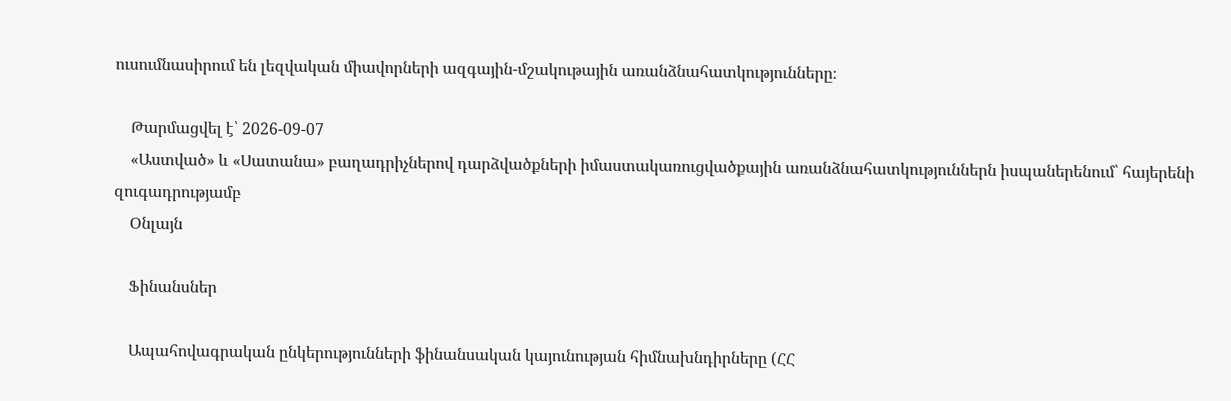ուսումնասիրում են լեզվական միավորների ազգային-մշակութային առանձնահատկությունները։

    Թարմացվել է՝ 2026-09-07
    «Աստված» և «Սատանա» բաղադրիչներով դարձվածքների իմաստակառուցվածքային առանձնահատկություններն իսպաներենում՝ հայերենի զուգադրությամբ
    Օնլայն

    Ֆինանսներ

    Ապահովագրական ընկերությունների ֆինանսական կայունության հիմնախնդիրները (ՀՀ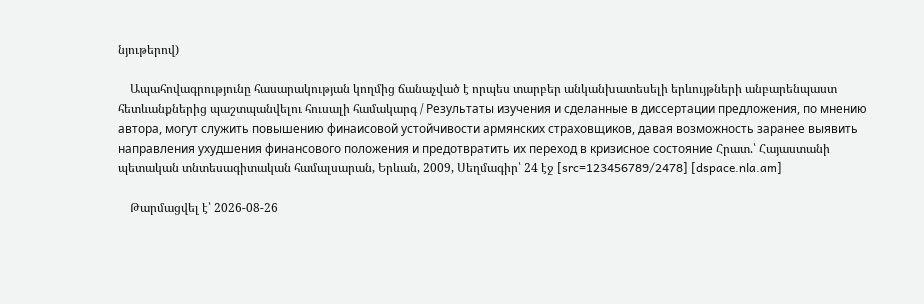նյութերով)

    Ապահովագրությունը հասարակության կողմից ճանաչված է որպես տարբեր անկանխատեսելի երևույթների անբարենպաստ հետևանքներից պաշտպանվելու հուսալի համակարգ / Результаты изучения и сделанные в диссертации предложения, по мнению автора, могут служить повышению финаисовой устойчивости армянских страховщиков, давая возможность заранее выявить направления ухудшения финансового положения и предотвратить их переход в кризисное состояние Հրատ.՝ Հայաստանի պետական տնտեսագիտական համալսարան, Երևան, 2009, Սեղմագիր՝ 24 էջ [src=123456789/2478] [dspace.nla.am]

    Թարմացվել է՝ 2026-08-26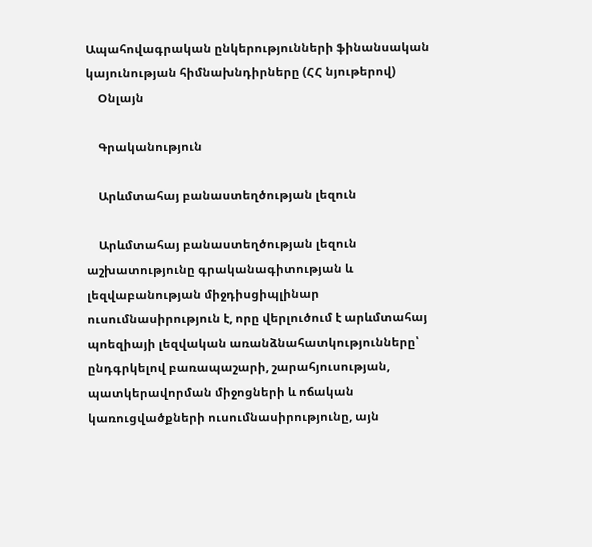Ապահովագրական ընկերությունների ֆինանսական կայունության հիմնախնդիրները (ՀՀ նյութերով)
    Օնլայն

    Գրականություն

    Արևմտահայ բանաստեղծության լեզուն

    Արևմտահայ բանաստեղծության լեզուն աշխատությունը գրականագիտության և լեզվաբանության միջդիսցիպլինար ուսումնասիրություն է, որը վերլուծում է արևմտահայ պոեզիայի լեզվական առանձնահատկությունները՝ ընդգրկելով բառապաշարի, շարահյուսության, պատկերավորման միջոցների և ոճական կառուցվածքների ուսումնասիրությունը, այն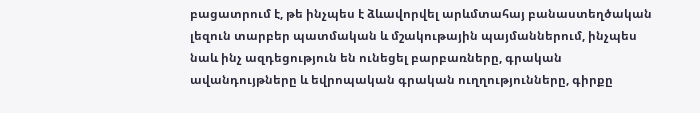բացատրում է, թե ինչպես է ձևավորվել արևմտահայ բանաստեղծական լեզուն տարբեր պատմական և մշակութային պայմաններում, ինչպես նաև ինչ ազդեցություն են ունեցել բարբառները, գրական ավանդույթները և եվրոպական գրական ուղղությունները, գիրքը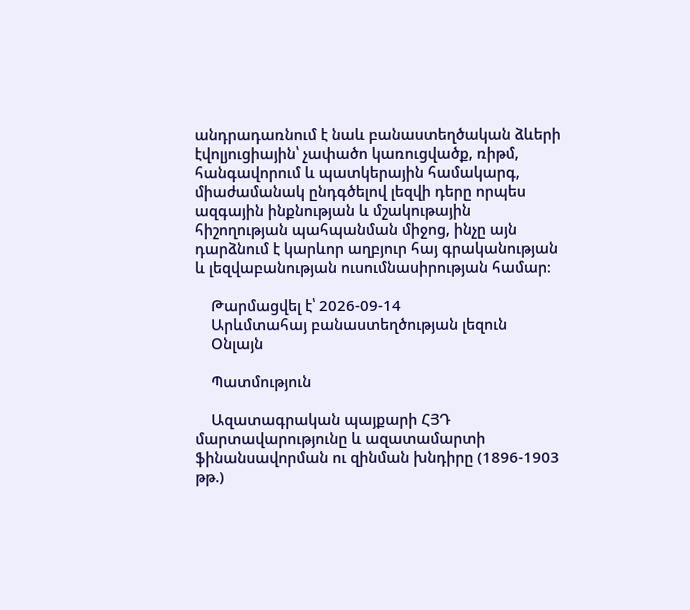անդրադառնում է նաև բանաստեղծական ձևերի էվոլյուցիային՝ չափածո կառուցվածք, ռիթմ, հանգավորում և պատկերային համակարգ, միաժամանակ ընդգծելով լեզվի դերը որպես ազգային ինքնության և մշակութային հիշողության պահպանման միջոց, ինչը այն դարձնում է կարևոր աղբյուր հայ գրականության և լեզվաբանության ուսումնասիրության համար։

    Թարմացվել է՝ 2026-09-14
    Արևմտահայ բանաստեղծության լեզուն
    Օնլայն

    Պատմություն

    Ազատագրական պայքարի ՀՅԴ մարտավարությունը և ազատամարտի ֆինանսավորման ու զինման խնդիրը (1896-1903 թթ.)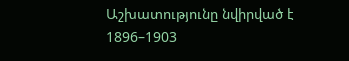Աշխատությունը նվիրված է 1896–1903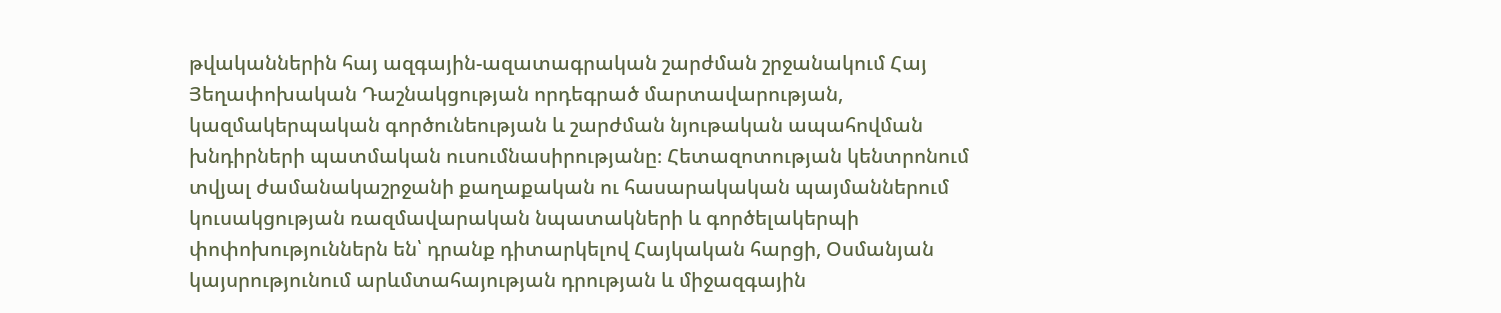թվականներին հայ ազգային-ազատագրական շարժման շրջանակում Հայ Յեղափոխական Դաշնակցության որդեգրած մարտավարության, կազմակերպական գործունեության և շարժման նյութական ապահովման խնդիրների պատմական ուսումնասիրությանը։ Հետազոտության կենտրոնում տվյալ ժամանակաշրջանի քաղաքական ու հասարակական պայմաններում կուսակցության ռազմավարական նպատակների և գործելակերպի փոփոխություններն են՝ դրանք դիտարկելով Հայկական հարցի, Օսմանյան կայսրությունում արևմտահայության դրության և միջազգային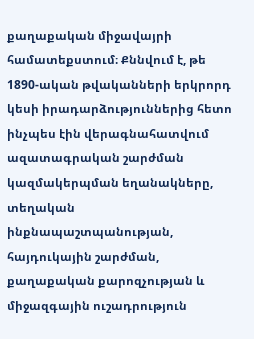քաղաքական միջավայրի համատեքստում։ Քննվում է, թե 1890-ական թվականների երկրորդ կեսի իրադարձություններից հետո ինչպես էին վերագնահատվում ազատագրական շարժման կազմակերպման եղանակները, տեղական ինքնապաշտպանության, հայդուկային շարժման, քաղաքական քարոզչության և միջազգային ուշադրություն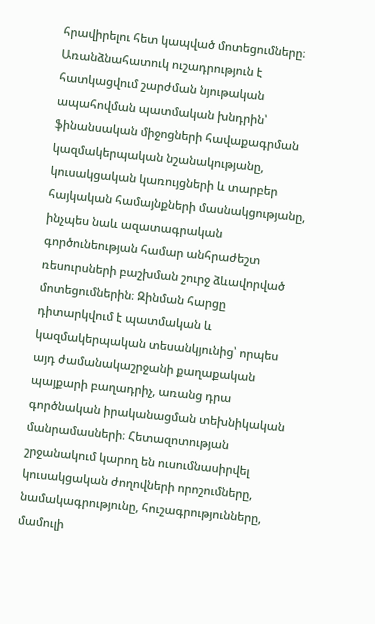հրավիրելու հետ կապված մոտեցումները։ Առանձնահատուկ ուշադրություն է հատկացվում շարժման նյութական ապահովման պատմական խնդրին՝ ֆինանսական միջոցների հավաքագրման կազմակերպական նշանակությանը, կուսակցական կառույցների և տարբեր հայկական համայնքների մասնակցությանը, ինչպես նաև ազատագրական գործունեության համար անհրաժեշտ ռեսուրսների բաշխման շուրջ ձևավորված մոտեցումներին։ Զինման հարցը դիտարկվում է պատմական և կազմակերպական տեսանկյունից՝ որպես այդ ժամանակաշրջանի քաղաքական պայքարի բաղադրիչ, առանց դրա գործնական իրականացման տեխնիկական մանրամասների։ Հետազոտության շրջանակում կարող են ուսումնասիրվել կուսակցական ժողովների որոշումները, նամակագրությունը, հուշագրությունները, մամուլի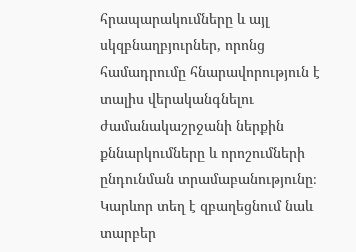հրապարակումները և այլ սկզբնաղբյուրներ, որոնց համադրումը հնարավորություն է տալիս վերականգնելու ժամանակաշրջանի ներքին քննարկումները և որոշումների ընդունման տրամաբանությունը։ Կարևոր տեղ է զբաղեցնում նաև տարբեր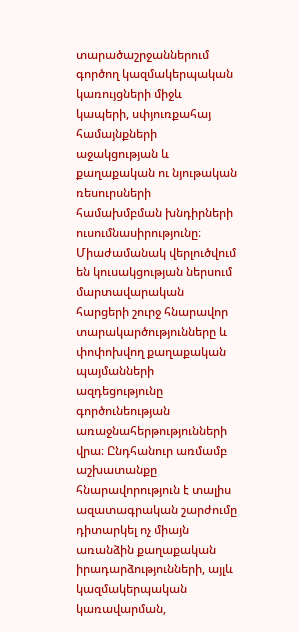տարածաշրջաններում գործող կազմակերպական կառույցների միջև կապերի, սփյուռքահայ համայնքների աջակցության և քաղաքական ու նյութական ռեսուրսների համախմբման խնդիրների ուսումնասիրությունը։ Միաժամանակ վերլուծվում են կուսակցության ներսում մարտավարական հարցերի շուրջ հնարավոր տարակարծությունները և փոփոխվող քաղաքական պայմանների ազդեցությունը գործունեության առաջնահերթությունների վրա։ Ընդհանուր առմամբ աշխատանքը հնարավորություն է տալիս ազատագրական շարժումը դիտարկել ոչ միայն առանձին քաղաքական իրադարձությունների, այլև կազմակերպական կառավարման,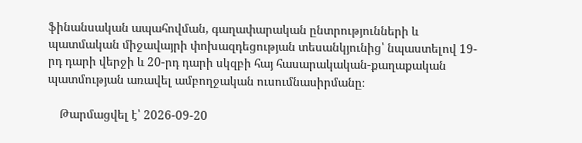ֆինանսական ապահովման, գաղափարական ընտրությունների և պատմական միջավայրի փոխազդեցության տեսանկյունից՝ նպաստելով 19-րդ դարի վերջի և 20-րդ դարի սկզբի հայ հասարակական-քաղաքական պատմության առավել ամբողջական ուսումնասիրմանը։

    Թարմացվել է՝ 2026-09-20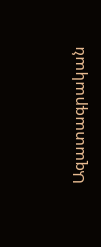Ազատագրական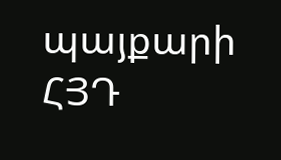պայքարի ՀՅԴ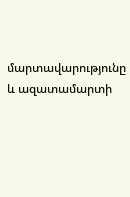մարտավարությունը և ազատամարտի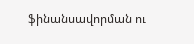ֆինանսավորման ու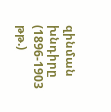զինման խնդիրը (1896-1903 թթ.)